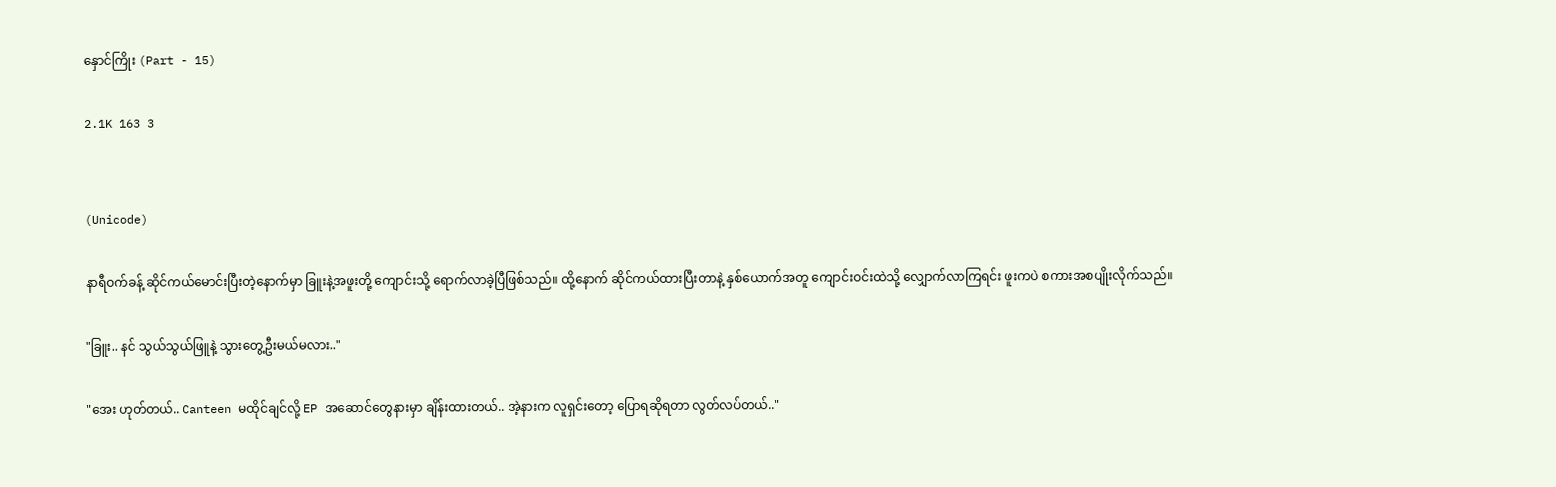နှောင်ကြိုး (Part - 15)

2.1K 163 3


(Unicode)

နာရီဝက်ခန့် ဆိုင်ကယ်မောင်းပြီးတဲ့နောက်မှာ ခြူးနဲ့အဖူးတို့ ကျောင်းသို့ ရောက်လာခဲ့ပြီဖြစ်သည်။ ထို့နောက် ဆိုင်ကယ်ထားပြီးတာနဲ့ နှစ်ယောက်အတူ ကျောင်းဝင်းထဲသို့ လျှောက်လာကြရင်း ဖူးကပဲ စကားအစပျိုးလိုက်သည်။

"ခြူး.. နင် သွယ်သွယ်ဖြူနဲ့ သွားတွေ့ဦးမယ်မလား.."

"အေး ဟုတ်တယ်.. Canteen မထိုင်ချင်လို့ EP အဆောင်တွေနားမှာ ချိန်းထားတယ်.. အဲ့နားက လူရှင်းတော့ ပြောရဆိုရတာ လွတ်လပ်တယ်.."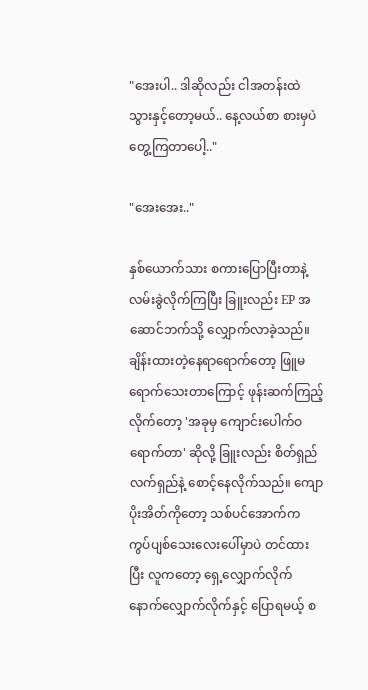"အေးပါ.. ဒါဆိုလည်း ငါအတန်းထဲ သွားနှင့်တော့မယ်.. နေ့လယ်စာ စားမှပဲ တွေ့ကြတာပေါ့.."

"အေးအေး.."

နှစ်ယောက်သား စကားပြောပြီးတာနဲ့ လမ်းခွဲလိုက်ကြပြီး ခြူးလည်း EP အဆောင်ဘက်သို့ လျှောက်လာခဲ့သည်။ ချိန်းထားတဲ့နေရာရောက်တော့ ဖြူမရောက်သေးတာကြောင့် ဖုန်းဆက်ကြည့်လိုက်တော့ 'အခုမှ ကျောင်းပေါက်ဝရောက်တာ' ဆိုလို့ ခြူးလည်း စိတ်ရှည်လက်ရှည်နဲ့ စောင့်နေလိုက်သည်။ ကျောပိုးအိတ်ကိုတော့ သစ်ပင်အောက်က ကွပ်ပျစ်သေးလေးပေါ်မှာပဲ တင်ထားပြီး လူကတော့ ရှေ့လျှောက်လိုက် နောက်လျှောက်လိုက်နှင့် ပြောရမယ့် စ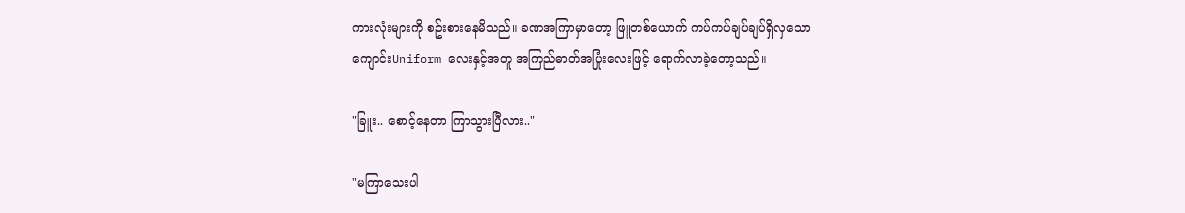ကားလုံးများကို စဥ်းစားနေမိသည်။ ခဏအကြာမှာတော့ ဖြူတစ်ယောက် ကပ်ကပ်ချပ်ချပ်ရှိလှသော ကျောင်းUniform လေးနှင့်အတူ အကြည်ဓာတ်အပြုံးလေးဖြင့် ရောက်လာခဲ့တော့သည်။

"ခြူး.. စောင့်နေတာ ကြာသွားပြီလား.."

"မကြာသေးပါ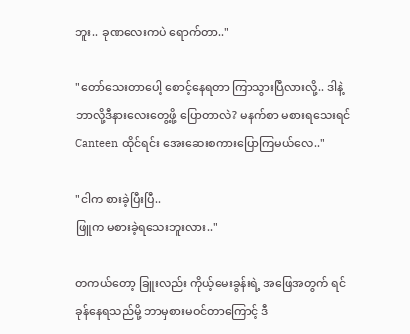ဘူး.. ခုဏလေးကပဲ ရောက်တာ.."

"တော်သေးတာပေါ့ စောင့်နေရတာ ကြာသွားပြီလားလို့.. ဒါနဲ့ ဘာလို့ဒီနားလေးတွေ့ဖို့ ပြောတာလဲ? မနက်စာ မစားရသေးရင် Canteen ထိုင်ရင်း အေးဆေးစကားပြောကြမယ်လေ.."

"ငါက စားခဲ့ပြီးပြီ..
ဖြူက မစားခဲ့ရသေးဘူးလား.."

တကယ်တော့ ခြူးလည်း ကိုယ့်မေးခွန်းရဲ့ အဖြေအတွက် ရင်ခုန်နေရသည်မို့ ဘာမှစားမဝင်တာကြောင့် ဒီ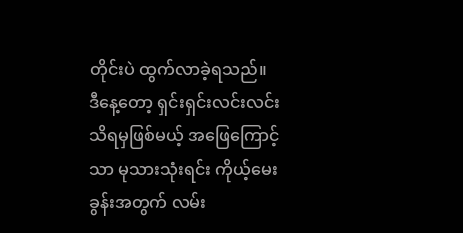တိုင်းပဲ ထွက်လာခဲ့ရသည်။ ဒီနေ့တော့ ရှင်းရှင်းလင်းလင်း သိရမှဖြစ်မယ့် အဖြေကြောင့်သာ မုသားသုံးရင်း ကိုယ့်မေးခွန်းအတွက် လမ်း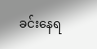ခင်းနေရ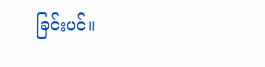ခြင်းပင်။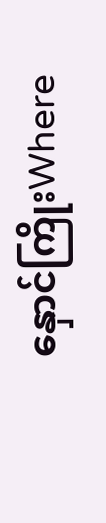နှောင်ကြိုးWhere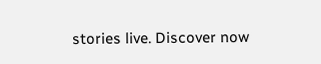stories live. Discover now